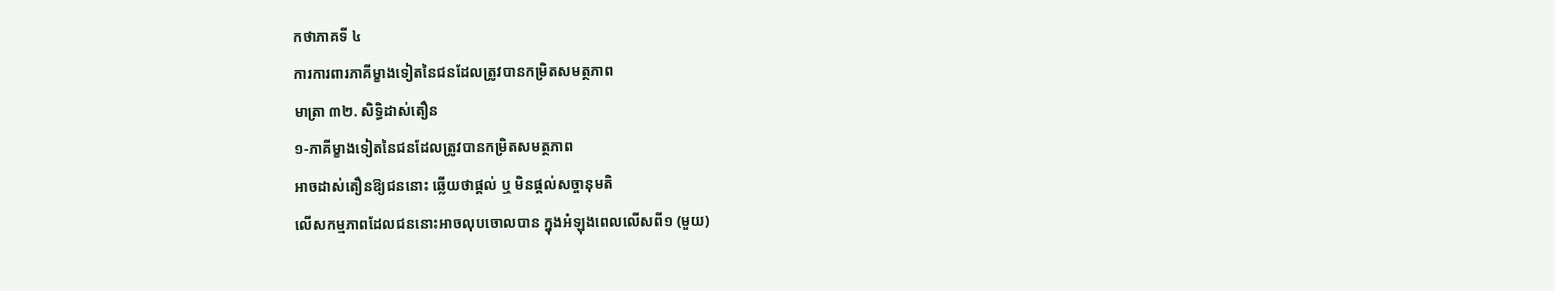កថាភាគទី ៤
ការការពារភាគីម្ខាងទៀតនៃជនដែលត្រូវបានកម្រិតសមត្ថភាព
មាត្រា ៣២. សិទ្ធិដាស់តឿន
១-ភាគីម្ខាងទៀតនៃជនដែលត្រូវបានកម្រិតសមត្ថភាព
អាចដាស់តឿនឱ្យជននោះ ឆ្លើយថាផ្តល់ ឬ មិនផ្តល់សច្ចានុមតិ
លើសកម្មភាពដែលជននោះអាចលុបចោលបាន ក្នុងអំឡុងពេលលើសពី១ (មួយ)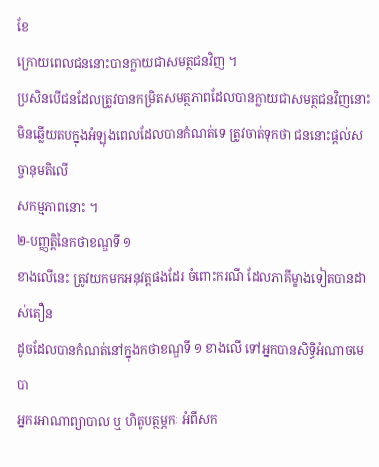ខែ
ក្រោយពេលជននោះបានក្លាយជាសមត្ថជនវិញ ។
ប្រសិនបើជនដែលត្រូវបានកម្រិតសមត្ថភាពដែលបានក្លាយជាសមត្ថជនវិញនោះ
មិនឆ្លើយតបក្នុងអំឡុងពេលដែលបានកំណត់ទេ ត្រូវចាត់ទុកថា ជននោះផ្តល់សច្ចានុមតិលើ
សកម្មភាពនោះ ។
២-បញ្ញត្តិនៃកថាខណ្ឌទី ១
ខាងលើនេះ ត្រូវយកមកអនុវត្តផងដែរ ចំពោះករណី ដែលភាគីម្ខាងទៀតបានដាស់តឿន
ដូចដែលបានកំណត់នៅក្នុងកថាខណ្ឌទី ១ ខាងលើ ទៅអ្នកបានសិទ្ធិអំណាចមេបា
អ្នករអាណាព្យាបាល ឬ ហិតូបត្ថម្ភកៈ អំពីសក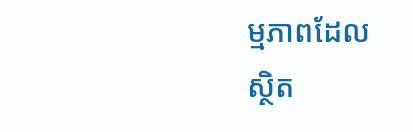ម្មភាពដែល
ស្ថិត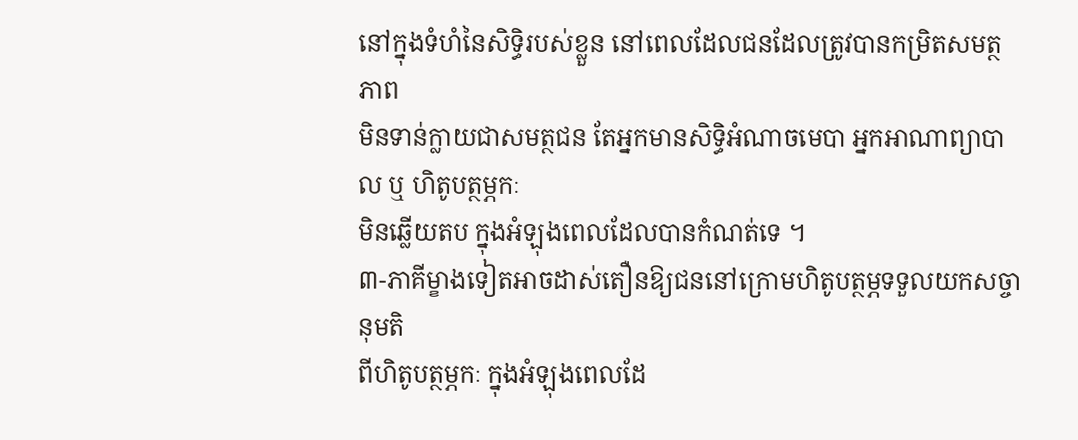នៅក្នុងទំហំនៃសិទ្ធិរបស់ខ្លួន នៅពេលដែលជនដែលត្រូវបានកម្រិតសមត្ថភាព
មិនទាន់ក្លាយជាសមត្ថជន តែអ្នកមានសិទ្ធិអំណាចមេបា អ្នកអាណាព្យាបាល ឬ ហិតូបត្ថម្ភកៈ
មិនឆ្លើយតប ក្នុងអំឡុងពេលដែលបានកំណត់ទេ ។
៣-ភាគីម្ខាងទៀតអាចដាស់តឿនឱ្យជននៅក្រោមហិតូបត្ថម្ភទទួលយកសច្ចានុមតិ
ពីហិតូបត្ថម្ភកៈ ក្នុងអំឡុងពេលដែ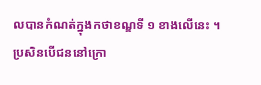លបានកំណត់ក្នុងកថាខណ្ឌទី ១ ខាងលើនេះ ។
ប្រសិនបើជននៅក្រោ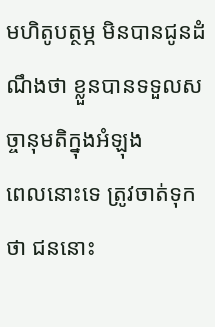មហិតូបត្ថម្ភ មិនបានជូនដំណឹងថា ខ្លួនបានទទួលសច្ចានុមតិក្នុងអំឡុង
ពេលនោះទេ ត្រូវចាត់ទុកថា ជននោះ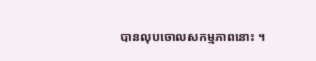បានលុបចោលសកម្មភាពនោះ ។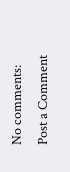No comments:
Post a Comment